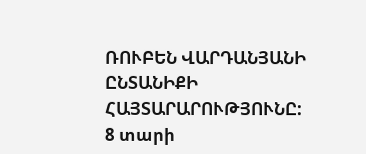ՌՈՒԲԵՆ ՎԱՐԴԱՆՅԱՆԻ ԸՆՏԱՆԻՔԻ ՀԱՅՏԱՐԱՐՈՒԹՅՈՒՆԸ:
8 տարի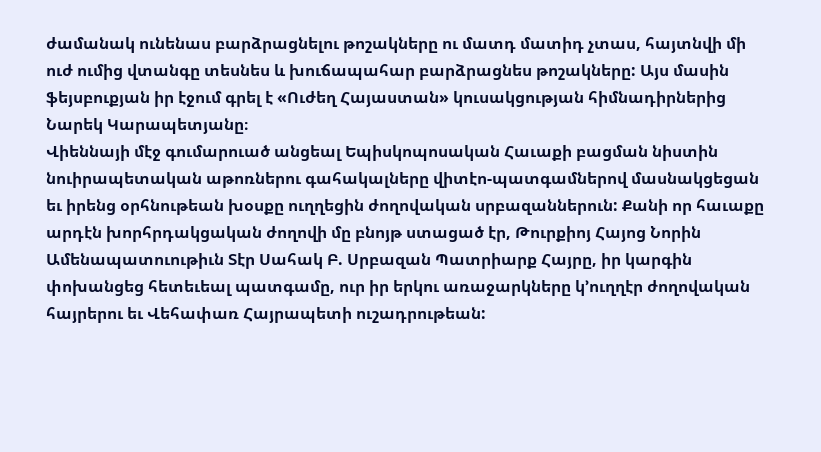ժամանակ ունենաս բարձրացնելու թոշակները ու մատդ մատիդ չտաս, հայտնվի մի ուժ ումից վտանգը տեսնես և խուճապահար բարձրացնես թոշակները: Այս մասին ֆեյսբուքյան իր էջում գրել է «Ուժեղ Հայաստան» կուսակցության հիմնադիրներից Նարեկ Կարապետյանը։
Վիեննայի մէջ գումարուած անցեալ Եպիսկոպոսական Հաւաքի բացման նիստին նուիրապետական աթոռներու գահակալները վիտէո-պատգամներով մասնակցեցան եւ իրենց օրհնութեան խօսքը ուղղեցին ժողովական սրբազաններուն: Քանի որ հաւաքը արդէն խորհրդակցական ժողովի մը բնոյթ ստացած էր, Թուրքիոյ Հայոց Նորին Ամենապատուութիւն Տէր Սահակ Բ. Սրբազան Պատրիարք Հայրը, իր կարգին փոխանցեց հետեւեալ պատգամը, ուր իր երկու առաջարկները կ’ուղղէր ժողովական հայրերու եւ Վեհափառ Հայրապետի ուշադրութեան: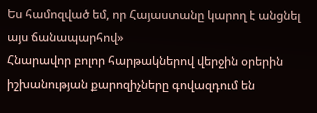Ես համոզված եմ, որ Հայաստանը կարող է անցնել այս ճանապարհով»
Հնարավոր բոլոր հարթակներով վերջին օրերին իշխանության քարոզիչները գովազդում են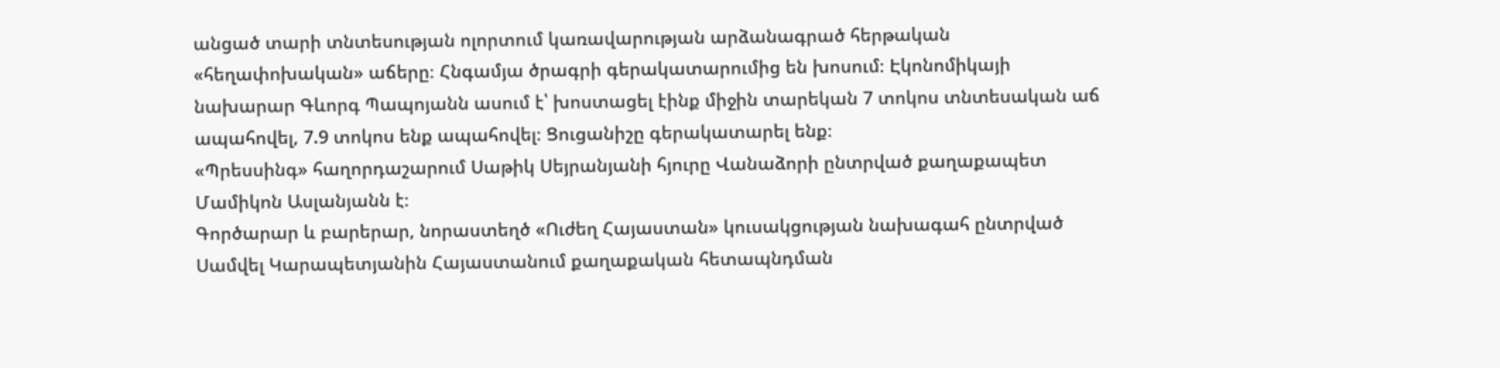անցած տարի տնտեսության ոլորտում կառավարության արձանագրած հերթական «հեղափոխական» աճերը։ Հնգամյա ծրագրի գերակատարումից են խոսում։ Էկոնոմիկայի նախարար Գևորգ Պապոյանն ասում է՝ խոստացել էինք միջին տարեկան 7 տոկոս տնտեսական աճ ապահովել, 7.9 տոկոս ենք ապահովել։ Ցուցանիշը գերակատարել ենք։
«Պրեսսինգ» հաղորդաշարում Սաթիկ Սեյրանյանի հյուրը Վանաձորի ընտրված քաղաքապետ Մամիկոն Ասլանյանն է։
Գործարար և բարերար, նորաստեղծ «Ուժեղ Հայաստան» կուսակցության նախագահ ընտրված Սամվել Կարապետյանին Հայաստանում քաղաքական հետապնդման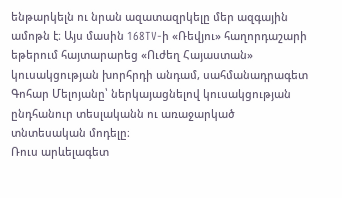ենթարկելն ու նրան ազատազրկելը մեր ազգային ամոթն է։ Այս մասին 168TV-ի «Ռեվյու» հաղորդաշարի եթերում հայտարարեց «Ուժեղ Հայաստան» կուսակցության խորհրդի անդամ, սահմանադրագետ Գոհար Մելոյանը՝ ներկայացնելով կուսակցության ընդհանուր տեսլականն ու առաջարկած տնտեսական մոդելը։
Ռուս արևելագետ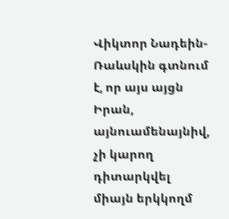Վիկտոր Նադեին-Ռաևսկին գտնում է, որ այս այցն Իրան, այնուամենայնիվ, չի կարող դիտարկվել միայն երկկողմ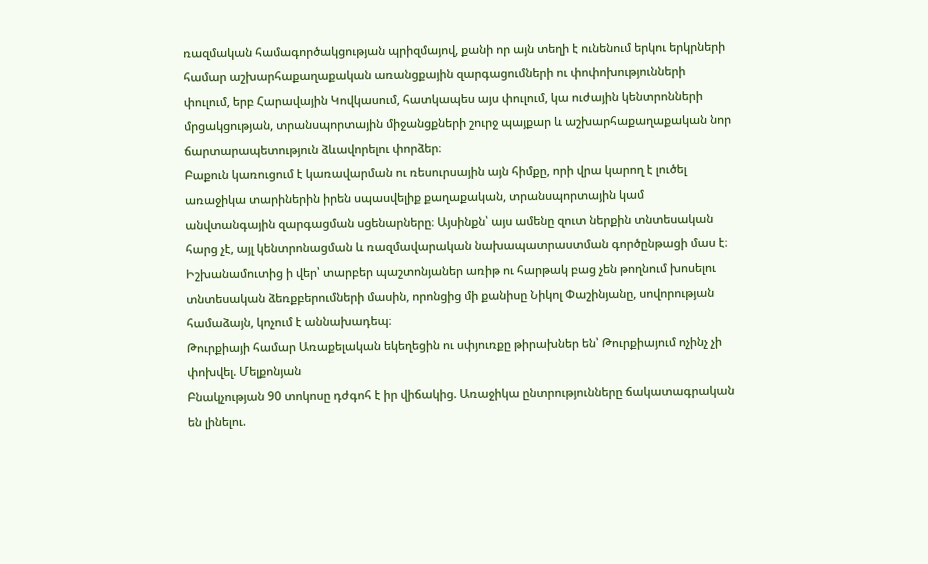ռազմական համագործակցության պրիզմայով, քանի որ այն տեղի է ունենում երկու երկրների համար աշխարհաքաղաքական առանցքային զարգացումների ու փոփոխությունների փուլում, երբ Հարավային Կովկասում, հատկապես այս փուլում, կա ուժային կենտրոնների մրցակցության, տրանսպորտային միջանցքների շուրջ պայքար և աշխարհաքաղաքական նոր ճարտարապետություն ձևավորելու փորձեր։
Բաքուն կառուցում է կառավարման ու ռեսուրսային այն հիմքը, որի վրա կարող է լուծել առաջիկա տարիներին իրեն սպասվելիք քաղաքական, տրանսպորտային կամ անվտանգային զարգացման սցենարները։ Այսինքն՝ այս ամենը զուտ ներքին տնտեսական հարց չէ, այլ կենտրոնացման և ռազմավարական նախապատրաստման գործընթացի մաս է։
Իշխանամուտից ի վեր՝ տարբեր պաշտոնյաներ առիթ ու հարթակ բաց չեն թողնում խոսելու տնտեսական ձեռքբերումների մասին, որոնցից մի քանիսը Նիկոլ Փաշինյանը, սովորության համաձայն, կոչում է աննախադեպ։
Թուրքիայի համար Առաքելական եկեղեցին ու սփյուռքը թիրախներ են՝ Թուրքիայում ոչինչ չի փոխվել. Մելքոնյան
Բնակչության 90 տոկոսը դժգոհ է իր վիճակից. Առաջիկա ընտրությունները ճակատագրական են լինելու.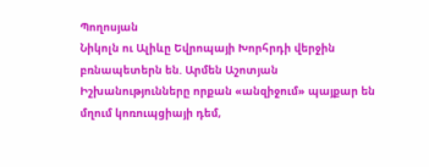Պողոսյան
Նիկոլն ու Ալիևը Եվրոպայի Խորհրդի վերջին բռնապետերն են. Արմեն Աշոտյան
Իշխանությունները որքան «անզիջում» պայքար են մղում կոռուպցիայի դեմ,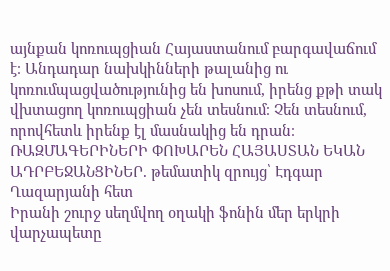այնքան կոռուպցիան Հայաստանում բարգավաճում է։ Անդադար նախկինների թալանից ու կոռումպացվածությունից են խոսում, իրենց քթի տակ վխտացող կոռուպցիան չեն տեսնում։ Չեն տեսնում, որովհետև իրենք էլ մասնակից են դրան։
ՌԱԶՄԱԳԵՐԻՆԵՐԻ ՓՈԽԱՐԵՆ ՀԱՅԱՍՏԱՆ ԵԿԱՆ ԱԴՐԲԵՋԱՆՑԻՆԵՐ. թեմատիկ զրույց՝ Էդգար Ղազարյանի հետ
Իրանի շուրջ սեղմվող օղակի ֆոնին մեր երկրի վարչապետը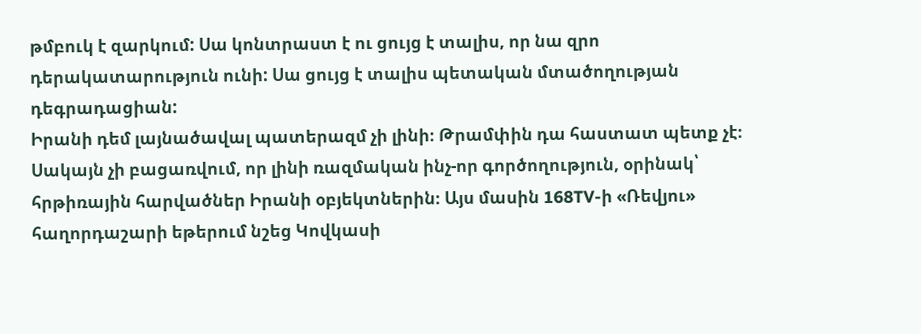թմբուկ է զարկում: Սա կոնտրաստ է ու ցույց է տալիս, որ նա զրո դերակատարություն ունի: Սա ցույց է տալիս պետական մտածողության դեգրադացիան:
Իրանի դեմ լայնածավալ պատերազմ չի լինի։ Թրամփին դա հաստատ պետք չէ։ Սակայն չի բացառվում, որ լինի ռազմական ինչ-որ գործողություն, օրինակ՝ հրթիռային հարվածներ Իրանի օբյեկտներին։ Այս մասին 168TV-ի «Ռեվյու» հաղորդաշարի եթերում նշեց Կովկասի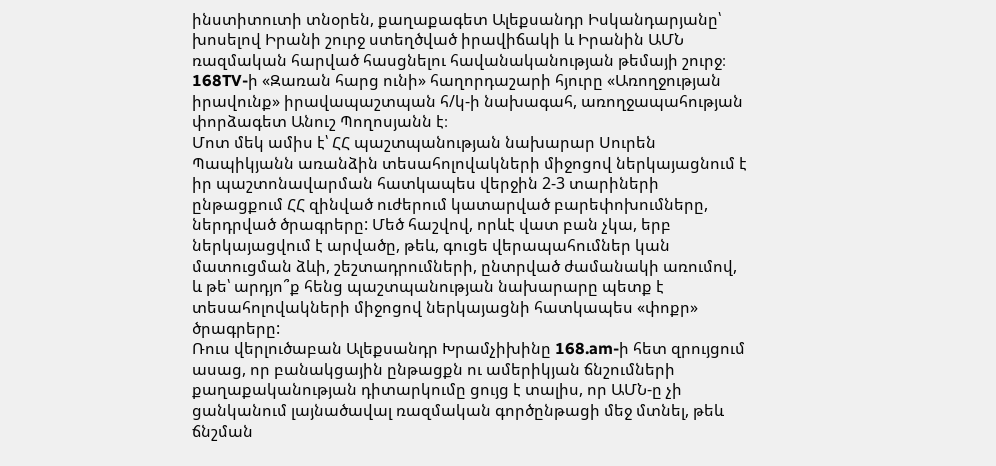ինստիտուտի տնօրեն, քաղաքագետ Ալեքսանդր Իսկանդարյանը՝ խոսելով Իրանի շուրջ ստեղծված իրավիճակի և Իրանին ԱՄՆ ռազմական հարված հասցնելու հավանականության թեմայի շուրջ։
168TV-ի «Զառան հարց ունի» հաղորդաշարի հյուրը «Առողջության իրավունք» իրավապաշտպան հ/կ-ի նախագահ, առողջապահության փորձագետ Անուշ Պողոսյանն է։
Մոտ մեկ ամիս է՝ ՀՀ պաշտպանության նախարար Սուրեն Պապիկյանն առանձին տեսահոլովակների միջոցով ներկայացնում է իր պաշտոնավարման հատկապես վերջին 2-3 տարիների ընթացքում ՀՀ զինված ուժերում կատարված բարեփոխումները, ներդրված ծրագրերը: Մեծ հաշվով, որևէ վատ բան չկա, երբ ներկայացվում է արվածը, թեև, գուցե վերապահումներ կան մատուցման ձևի, շեշտադրումների, ընտրված ժամանակի առումով, և թե՝ արդյո՞ք հենց պաշտպանության նախարարը պետք է տեսահոլովակների միջոցով ներկայացնի հատկապես «փոքր» ծրագրերը:
Ռուս վերլուծաբան Ալեքսանդր Խրամչիխինը 168.am-ի հետ զրույցում ասաց, որ բանակցային ընթացքն ու ամերիկյան ճնշումների քաղաքականության դիտարկումը ցույց է տալիս, որ ԱՄՆ-ը չի ցանկանում լայնածավալ ռազմական գործընթացի մեջ մտնել, թեև ճնշման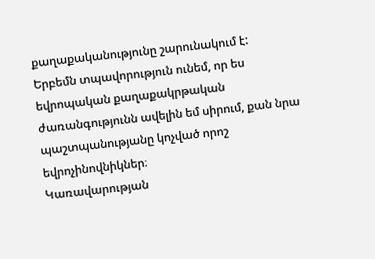քաղաքականությունը շարունակում է:
Երբեմն տպավորություն ունեմ, որ ես եվրոպական քաղաքակրթական ժառանգությունն ավելին եմ սիրում, քան նրա պաշտպանությանը կոչված որոշ եվրոչինովնիկներ։
Կառավարության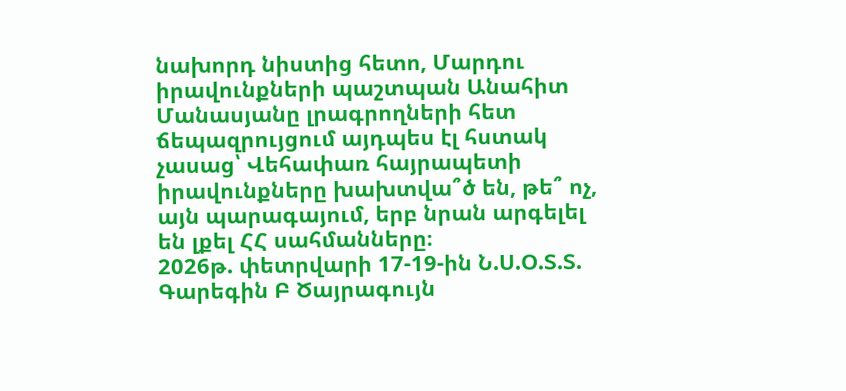նախորդ նիստից հետո, Մարդու իրավունքների պաշտպան Անահիտ Մանասյանը լրագրողների հետ ճեպազրույցում այդպես էլ հստակ չասաց՝ Վեհափառ հայրապետի իրավունքները խախտվա՞ծ են, թե՞ ոչ, այն պարագայում, երբ նրան արգելել են լքել ՀՀ սահմանները։
2026թ. փետրվարի 17-19-ին Ն.Ս.Օ.Տ.Տ. Գարեգին Բ Ծայրագույն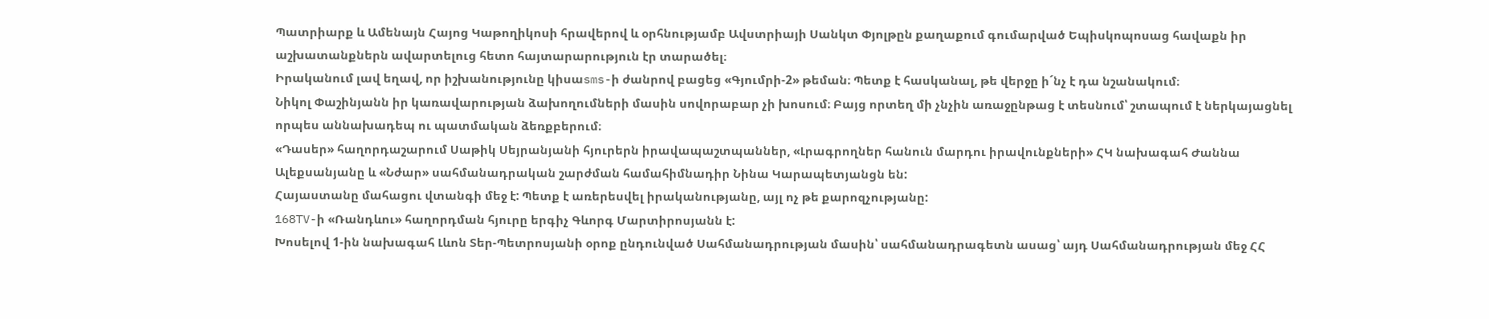Պատրիարք և Ամենայն Հայոց Կաթողիկոսի հրավերով և օրհնությամբ Ավստրիայի Սանկտ Փյոլթըն քաղաքում գումարված Եպիսկոպոսաց հավաքն իր աշխատանքներն ավարտելուց հետո հայտարարություն էր տարածել։
Իրականում լավ եղավ, որ իշխանությունը կիսաsms-ի ժանրով բացեց «Գյումրի-2» թեման։ Պետք է հասկանալ, թե վերջը ի´նչ է դա նշանակում։
Նիկոլ Փաշինյանն իր կառավարության ձախողումների մասին սովորաբար չի խոսում։ Բայց որտեղ մի չնչին առաջընթաց է տեսնում՝ շտապում է ներկայացնել որպես աննախադեպ ու պատմական ձեռքբերում։
«Դասեր» հաղորդաշարում Սաթիկ Սեյրանյանի հյուրերն իրավապաշտպաններ, «Լրագրողներ հանուն մարդու իրավունքների» ՀԿ նախագահ Ժաննա Ալեքսանյանը և «Նժար» սահմանադրական շարժման համահիմնադիր Նինա Կարապետյանցն են:
Հայաստանը մահացու վտանգի մեջ է: Պետք է առերեսվել իրականությանը, այլ ոչ թե քարոզչությանը:
168TV-ի «Ռանդևու» հաղորդման հյուրը երգիչ Գևորգ Մարտիրոսյանն է:
Խոսելով 1-ին նախագահ Լևոն Տեր-Պետրոսյանի օրոք ընդունված Սահմանադրության մասին՝ սահմանադրագետն ասաց՝ այդ Սահմանադրության մեջ ՀՀ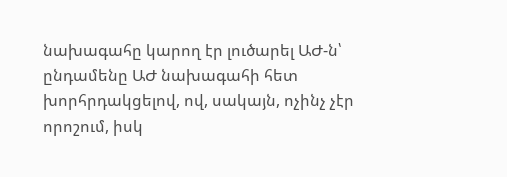նախագահը կարող էր լուծարել ԱԺ-ն՝ ընդամենը ԱԺ նախագահի հետ խորհրդակցելով, ով, սակայն, ոչինչ չէր որոշում, իսկ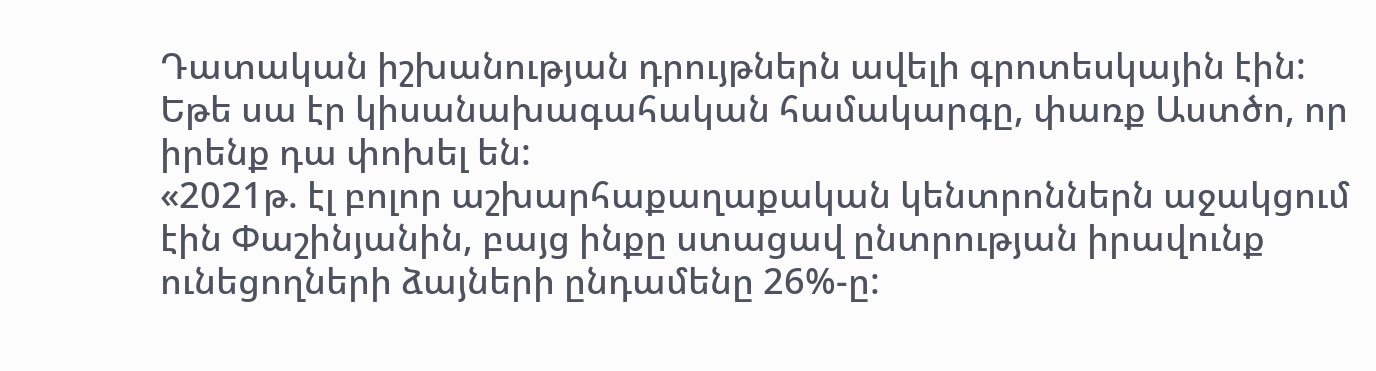Դատական իշխանության դրույթներն ավելի գրոտեսկային էին: Եթե սա էր կիսանախագահական համակարգը, փառք Աստծո, որ իրենք դա փոխել են:
«2021թ. էլ բոլոր աշխարհաքաղաքական կենտրոններն աջակցում էին Փաշինյանին, բայց ինքը ստացավ ընտրության իրավունք ունեցողների ձայների ընդամենը 26%-ը: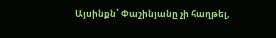Այսինքն՝ Փաշինյանը չի հաղթել,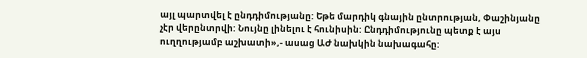այլ պարտվել է ընդդիմությանը: Եթե մարդիկ գնային ընտրության, Փաշինյանը չէր վերընտրվի: Նույնը լինելու է հունիսին: Ընդդիմությունը պետք է այս ուղղությամբ աշխատի»,- ասաց ԱԺ նախկին նախագահը: